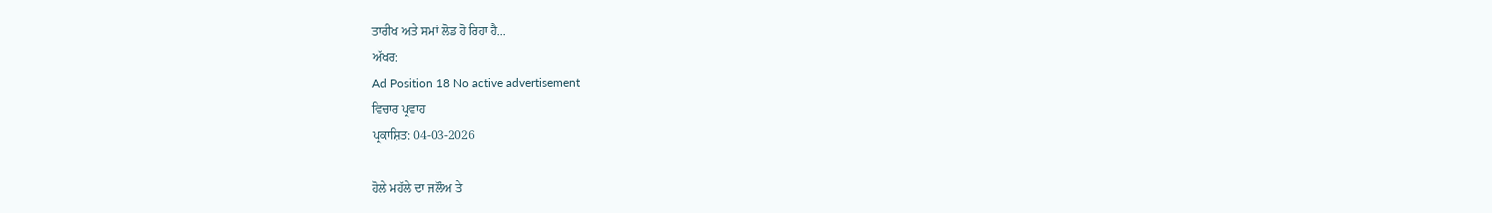ਤਾਰੀਖ ਅਤੇ ਸਮਾਂ ਲੋਡ ਹੋ ਰਿਹਾ ਹੈ...
ਅੱਖਰ:
Ad Position 18 No active advertisement
ਵਿਚਾਰ ਪ੍ਰਵਾਹ
ਪ੍ਰਕਾਸ਼ਿਤ: 04-03-2026

ਹੋਲੇ ਮਹੱਲੇ ਦਾ ਜਲੌਅ ਤੇ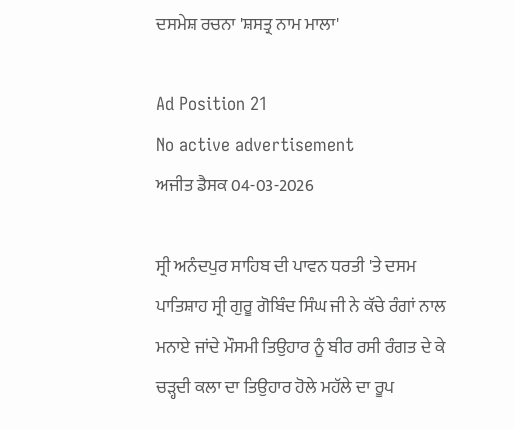ਦਸਮੇਸ਼ ਰਚਨਾ 'ਸ਼ਸਤ੍ਰ ਨਾਮ ਮਾਲਾ'

Ad Position 21
No active advertisement
ਅਜੀਤ ਡੈਸਕ 04-03-2026

ਸ੍ਰੀ ਅਨੰਦਪੁਰ ਸਾਹਿਬ ਦੀ ਪਾਵਨ ਧਰਤੀ 'ਤੇ ਦਸਮ ਪਾਤਿਸ਼ਾਹ ਸ੍ਰੀ ਗੁਰੂ ਗੋਬਿੰਦ ਸਿੰਘ ਜੀ ਨੇ ਕੱਚੇ ਰੰਗਾਂ ਨਾਲ ਮਨਾਏ ਜਾਂਦੇ ਮੌਸਮੀ ਤਿਉਹਾਰ ਨੂੰ ਬੀਰ ਰਸੀ ਰੰਗਤ ਦੇ ਕੇ ਚੜ੍ਹਦੀ ਕਲਾ ਦਾ ਤਿਉਹਾਰ ਹੋਲੇ ਮਹੱਲੇ ਦਾ ਰੂਪ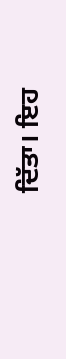ਦਿੱਤਾ। ਇਹ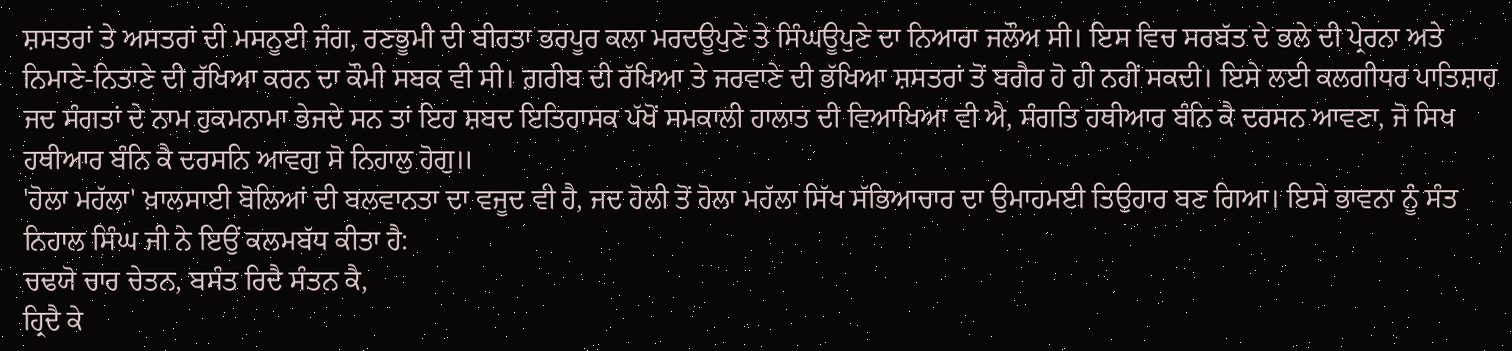ਸ਼ਸਤਰਾਂ ਤੇ ਅਸਤਰਾਂ ਦੀ ਮਸਨੂਈ ਜੰਗ, ਰਣਭੂਮੀ ਦੀ ਬੀਰਤਾ ਭਰਪੂਰ ਕਲਾ ਮਰਦਊਪੁਣੇ ਤੇ ਸਿੰਘਊਪੁਣੇ ਦਾ ਨਿਆਰਾ ਜਲੌਅ ਸੀ। ਇਸ ਵਿਚ ਸਰਬੱਤ ਦੇ ਭਲੇ ਦੀ ਪ੍ਰੇਰਨਾ ਅਤੇ ਨਿਮਾਣੇ-ਨਿਤਾਣੇ ਦੀ ਰੱਖਿਆ ਕਰਨ ਦਾ ਕੌਮੀ ਸਬਕ ਵੀ ਸੀ। ਗ਼ਰੀਬ ਦੀ ਰੱਖਿਆ ਤੇ ਜਰਵਾਣੇ ਦੀ ਭੱਖਿਆ ਸ਼ਸਤਰਾਂ ਤੋਂ ਬਗੈਰ ਹੋ ਹੀ ਨਹੀਂ ਸਕਦੀ। ਇਸੇ ਲਈ ਕਲਗੀਧਰ ਪਾਤਿਸ਼ਾਹ ਜਦ ਸੰਗਤਾਂ ਦੇ ਨਾਮ ਹੁਕਮਨਾਮਾ ਭੇਜਦੇ ਸਨ ਤਾਂ ਇਹ ਸ਼ਬਦ ਇਤਿਹਾਸਕ ਪੱਖੋਂ ਸਮਕਾਲੀ ਹਾਲਾਤ ਦੀ ਵਿਆਖਿਆ ਵੀ ਐ, ਸੰਗਤਿ ਹਥੀਆਰ ਬੰਨਿ ਕੈ ਦਰਸਨ ਆਵਣਾ, ਜੋ ਸਿਖ ਹਥੀਆਰ ਬੰਨਿ ਕੈ ਦਰਸਨਿ ਆਵਗੁ ਸੋ ਨਿਹਾਲੁ ਹੋਗੁ॥
'ਹੋਲਾ ਮਹੱਲਾ' ਖ਼ਾਲਸਾਈ ਬੋਲਿਆਂ ਦੀ ਬਲਵਾਨਤਾ ਦਾ ਵਜੂਦ ਵੀ ਹੈ, ਜਦ ਹੋਲੀ ਤੋਂ ਹੋਲਾ ਮਹੱਲਾ ਸਿੱਖ ਸੱਭਿਆਚਾਰ ਦਾ ਉਮਾਹਮਈ ਤਿਉਹਾਰ ਬਣ ਗਿਆ। ਇਸੇ ਭਾਵਨਾ ਨੂੰ ਸੰਤ ਨਿਹਾਲ ਸਿੰਘ ਜੀ ਨੇ ਇਉਂ ਕਲਮਬੱਧ ਕੀਤਾ ਹੈ:
ਚਢਯੋ ਚਾਰ ਚੇਤਨ, ਬਸੰਤ ਰਿਦੈ ਸੰਤਨ ਕੈ,
ਹ੍ਰਿਦੈ ਕੇ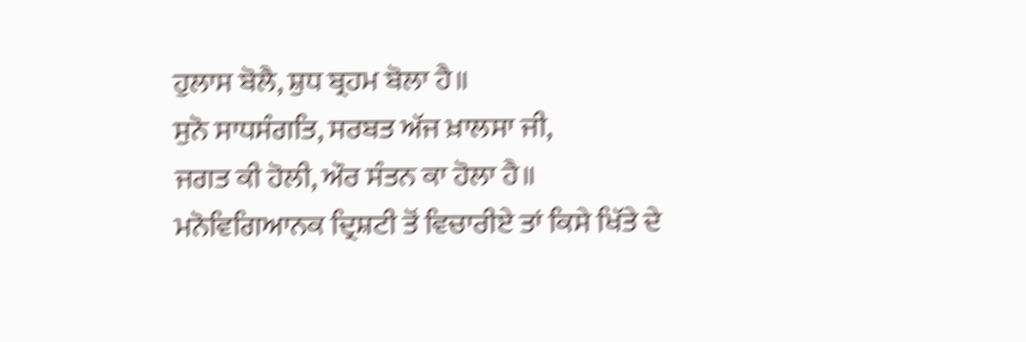ਹੁਲਾਸ ਬੋਲੈ, ਸ਼ੁਧ ਬ੍ਰਹਮ ਬੋਲਾ ਹੈ॥
ਸੁਨੋ ਸਾਧਸੰਗਤਿ, ਸਰਬਤ ਅੱਜ ਖ਼ਾਲਸਾ ਜੀ,
ਜਗਤ ਕੀ ਹੋਲੀ, ਔਰ ਸੰਤਨ ਕਾ ਹੋਲਾ ਹੈ॥
ਮਨੋਵਿਗਿਆਨਕ ਦ੍ਰਿਸ਼ਟੀ ਤੋਂ ਵਿਚਾਰੀਏ ਤਾਂ ਕਿਸੇ ਖਿੱਤੇ ਦੇ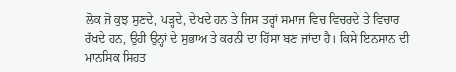ਲੋਕ ਜੋ ਕੁਝ ਸੁਣਦੇ, ਪੜ੍ਹਦੇ, ਦੇਖਦੇ ਹਨ ਤੇ ਜਿਸ ਤਰ੍ਹਾਂ ਸਮਾਜ ਵਿਚ ਵਿਚਰਦੇ ਤੇ ਵਿਚਾਰ ਰੱਖਦੇ ਹਨ, ਉਹੀ ਉਨ੍ਹਾਂ ਦੇ ਸੁਭਾਅ ਤੇ ਕਰਨੀ ਦਾ ਹਿੱਸਾ ਬਣ ਜਾਂਦਾ ਹੈ। ਕਿਸੇ ਇਨਸਾਨ ਦੀ ਮਾਨਸਿਕ ਸਿਹਤ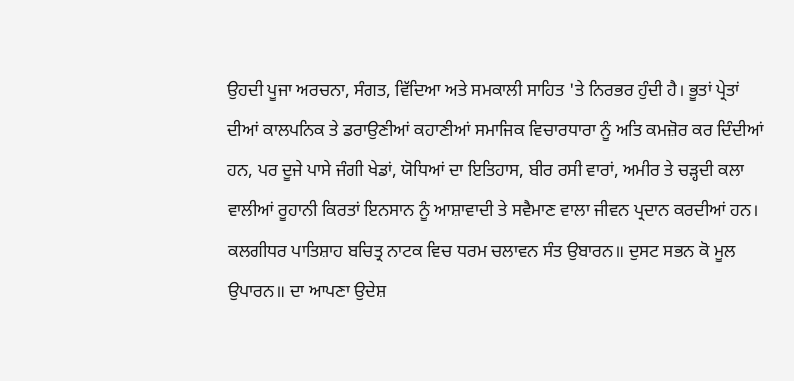ਉਹਦੀ ਪੂਜਾ ਅਰਚਨਾ, ਸੰਗਤ, ਵਿੱਦਿਆ ਅਤੇ ਸਮਕਾਲੀ ਸਾਹਿਤ 'ਤੇ ਨਿਰਭਰ ਹੁੰਦੀ ਹੈ। ਭੂਤਾਂ ਪ੍ਰੇਤਾਂ ਦੀਆਂ ਕਾਲਪਨਿਕ ਤੇ ਡਰਾਉਣੀਆਂ ਕਹਾਣੀਆਂ ਸਮਾਜਿਕ ਵਿਚਾਰਧਾਰਾ ਨੂੰ ਅਤਿ ਕਮਜ਼ੋਰ ਕਰ ਦਿੰਦੀਆਂ ਹਨ, ਪਰ ਦੂਜੇ ਪਾਸੇ ਜੰਗੀ ਖੇਡਾਂ, ਯੋਧਿਆਂ ਦਾ ਇਤਿਹਾਸ, ਬੀਰ ਰਸੀ ਵਾਰਾਂ, ਅਮੀਰ ਤੇ ਚੜ੍ਹਦੀ ਕਲਾ ਵਾਲੀਆਂ ਰੂਹਾਨੀ ਕਿਰਤਾਂ ਇਨਸਾਨ ਨੂੰ ਆਸ਼ਾਵਾਦੀ ਤੇ ਸਵੈਮਾਣ ਵਾਲਾ ਜੀਵਨ ਪ੍ਰਦਾਨ ਕਰਦੀਆਂ ਹਨ। ਕਲਗੀਧਰ ਪਾਤਿਸ਼ਾਹ ਬਚਿਤ੍ਰ ਨਾਟਕ ਵਿਚ ਧਰਮ ਚਲਾਵਨ ਸੰਤ ਉਬਾਰਨ॥ ਦੁਸਟ ਸਭਨ ਕੋ ਮੂਲ ਉਪਾਰਨ॥ ਦਾ ਆਪਣਾ ਉਦੇਸ਼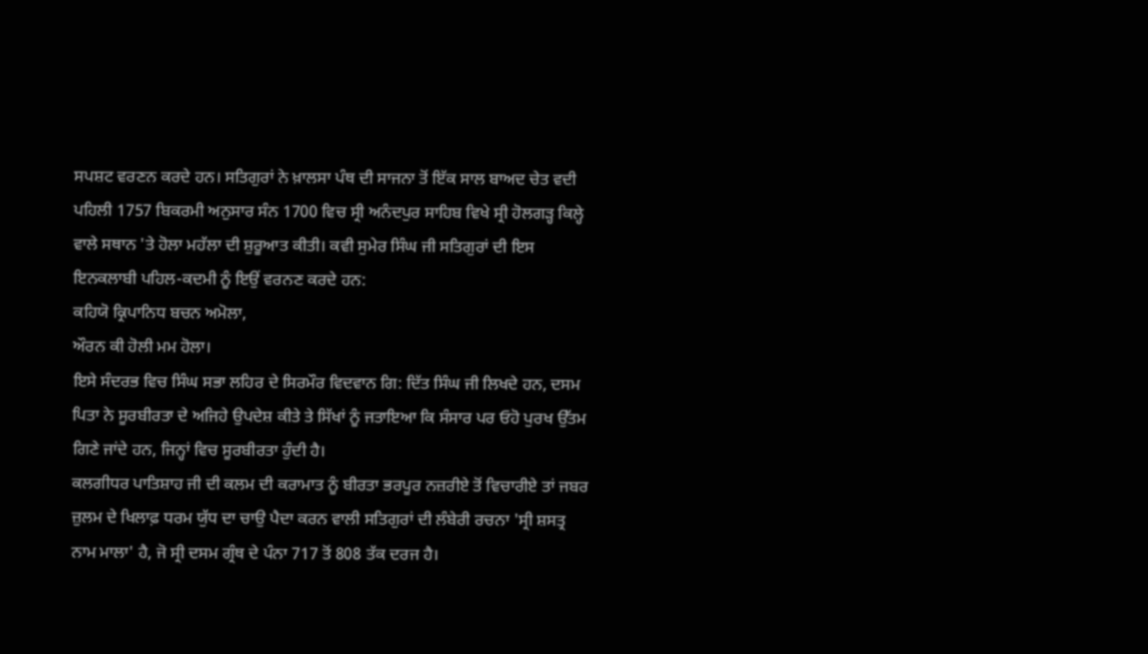ਸਪਸ਼ਟ ਵਰਣਨ ਕਰਦੇ ਹਨ। ਸਤਿਗੁਰਾਂ ਨੇ ਖ਼ਾਲਸਾ ਪੰਥ ਦੀ ਸਾਜਨਾ ਤੋਂ ਇੱਕ ਸਾਲ ਬਾਅਦ ਚੇਤ ਵਦੀ ਪਹਿਲੀ 1757 ਬਿਕਰਮੀ ਅਨੁਸਾਰ ਸੰਨ 1700 ਵਿਚ ਸ੍ਰੀ ਅਨੰਦਪੁਰ ਸਾਹਿਬ ਵਿਖੇ ਸ੍ਰੀ ਹੋਲਗੜ੍ਹ ਕਿਲ੍ਹੇ ਵਾਲੇ ਸਥਾਨ 'ਤੇ ਹੋਲਾ ਮਹੱਲਾ ਦੀ ਸ਼ੁਰੂਆਤ ਕੀਤੀ। ਕਵੀ ਸੁਮੇਰ ਸਿੰਘ ਜੀ ਸਤਿਗੁਰਾਂ ਦੀ ਇਸ ਇਨਕਲਾਬੀ ਪਹਿਲ-ਕਦਮੀ ਨੂੰ ਇਉਂ ਵਰਨਣ ਕਰਦੇ ਹਨ:
ਕਹਿਯੋ ਕ੍ਰਿਪਾਨਿਧ ਬਚਨ ਅਮੋਲਾ,
ਔਰਨ ਕੀ ਹੋਲੀ ਮਮ ਹੋਲਾ।
ਇਸੇ ਸੰਦਰਭ ਵਿਚ ਸਿੰਘ ਸਭਾ ਲਹਿਰ ਦੇ ਸਿਰਮੌਰ ਵਿਦਵਾਨ ਗਿ: ਦਿੱਤ ਸਿੰਘ ਜੀ ਲਿਖਦੇ ਹਨ, ਦਸਮ ਪਿਤਾ ਨੇ ਸੂਰਬੀਰਤਾ ਦੇ ਅਜਿਹੇ ਉਪਦੇਸ਼ ਕੀਤੇ ਤੇ ਸਿੱਖਾਂ ਨੂੰ ਜਤਾਇਆ ਕਿ ਸੰਸਾਰ ਪਰ ਓਹੋ ਪੁਰਖ ਉੱਤਮ ਗਿਣੇ ਜਾਂਦੇ ਹਨ, ਜਿਨ੍ਹਾਂ ਵਿਚ ਸੂਰਬੀਰਤਾ ਹੁੰਦੀ ਹੈ।
ਕਲਗੀਧਰ ਪਾਤਿਸ਼ਾਹ ਜੀ ਦੀ ਕਲਮ ਦੀ ਕਰਾਮਾਤ ਨੂੰ ਬੀਰਤਾ ਭਰਪੂਰ ਨਜ਼ਰੀਏ ਤੋਂ ਵਿਚਾਰੀਏ ਤਾਂ ਜਬਰ ਜ਼ੁਲਮ ਦੇ ਖਿਲਾਫ਼ ਧਰਮ ਯੁੱਧ ਦਾ ਚਾਉ ਪੈਦਾ ਕਰਨ ਵਾਲੀ ਸਤਿਗੁਰਾਂ ਦੀ ਲੰਬੇਰੀ ਰਚਨਾ 'ਸ੍ਰੀ ਸ਼ਸਤ੍ਰ ਨਾਮ ਮਾਲਾ' ਹੈ, ਜੋ ਸ੍ਰੀ ਦਸਮ ਗ੍ਰੰਥ ਦੇ ਪੰਨਾ 717 ਤੋਂ 808 ਤੱਕ ਦਰਜ ਹੈ।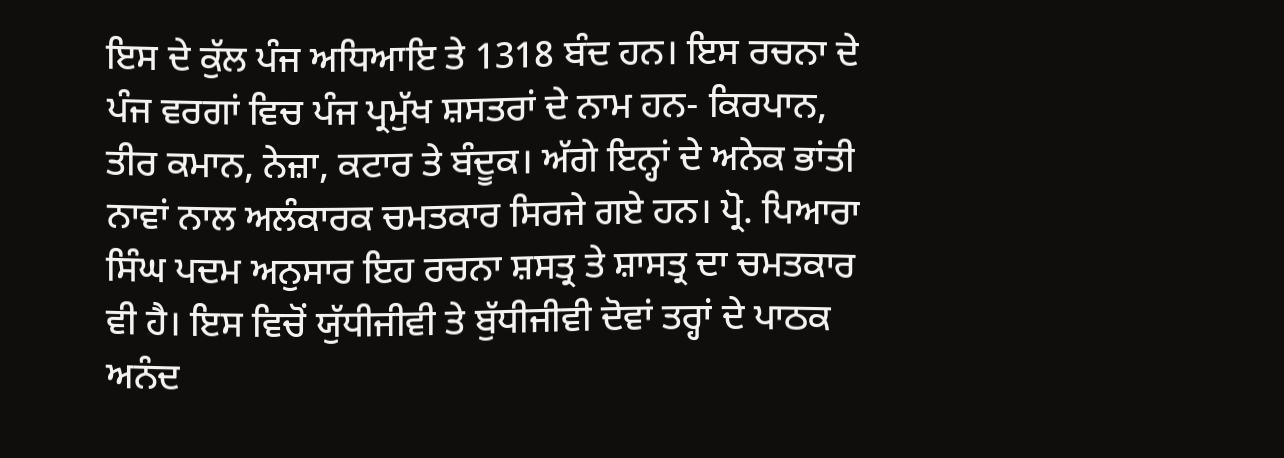ਇਸ ਦੇ ਕੁੱਲ ਪੰਜ ਅਧਿਆਇ ਤੇ 1318 ਬੰਦ ਹਨ। ਇਸ ਰਚਨਾ ਦੇ ਪੰਜ ਵਰਗਾਂ ਵਿਚ ਪੰਜ ਪ੍ਰਮੁੱਖ ਸ਼ਸਤਰਾਂ ਦੇ ਨਾਮ ਹਨ- ਕਿਰਪਾਨ, ਤੀਰ ਕਮਾਨ, ਨੇਜ਼ਾ, ਕਟਾਰ ਤੇ ਬੰਦੂਕ। ਅੱਗੇ ਇਨ੍ਹਾਂ ਦੇ ਅਨੇਕ ਭਾਂਤੀ ਨਾਵਾਂ ਨਾਲ ਅਲੰਕਾਰਕ ਚਮਤਕਾਰ ਸਿਰਜੇ ਗਏ ਹਨ। ਪ੍ਰੋ. ਪਿਆਰਾ ਸਿੰਘ ਪਦਮ ਅਨੁਸਾਰ ਇਹ ਰਚਨਾ ਸ਼ਸਤ੍ਰ ਤੇ ਸ਼ਾਸਤ੍ਰ ਦਾ ਚਮਤਕਾਰ ਵੀ ਹੈ। ਇਸ ਵਿਚੋਂ ਯੁੱਧੀਜੀਵੀ ਤੇ ਬੁੱਧੀਜੀਵੀ ਦੋਵਾਂ ਤਰ੍ਹਾਂ ਦੇ ਪਾਠਕ ਅਨੰਦ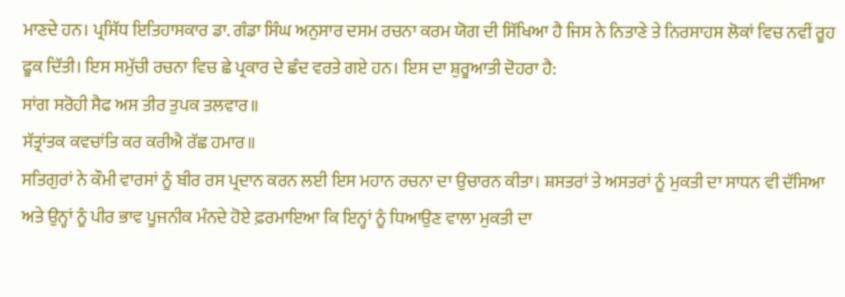ਮਾਣਦੇ ਹਨ। ਪ੍ਰਸਿੱਧ ਇਤਿਹਾਸਕਾਰ ਡਾ. ਗੰਡਾ ਸਿੰਘ ਅਨੁਸਾਰ ਦਸਮ ਰਚਨਾ ਕਰਮ ਯੋਗ ਦੀ ਸਿੱਖਿਆ ਹੈ ਜਿਸ ਨੇ ਨਿਤਾਣੇ ਤੇ ਨਿਰਸਾਹਸ ਲੋਕਾਂ ਵਿਚ ਨਵੀਂ ਰੂਹ ਫੂਕ ਦਿੱਤੀ। ਇਸ ਸਮੁੱਚੀ ਰਚਨਾ ਵਿਚ ਛੇ ਪ੍ਰਕਾਰ ਦੇ ਛੰਦ ਵਰਤੇ ਗਏ ਹਨ। ਇਸ ਦਾ ਸ਼ੁਰੂਆਤੀ ਦੋਹਰਾ ਹੈ:
ਸਾਂਗ ਸਰੋਹੀ ਸੈਫ ਅਸ ਤੀਰ ਤੁਪਕ ਤਲਵਾਰ॥
ਸੱਤ੍ਰਾਂਤਕ ਕਵਚਾਂਤਿ ਕਰ ਕਰੀਐ ਰੱਛ ਹਮਾਰ॥
ਸਤਿਗੁਰਾਂ ਨੇ ਕੌਮੀ ਵਾਰਸਾਂ ਨੂੰ ਬੀਰ ਰਸ ਪ੍ਰਦਾਨ ਕਰਨ ਲਈ ਇਸ ਮਹਾਨ ਰਚਨਾ ਦਾ ਉਚਾਰਨ ਕੀਤਾ। ਸ਼ਸਤਰਾਂ ਤੇ ਅਸਤਰਾਂ ਨੂੰ ਮੁਕਤੀ ਦਾ ਸਾਧਨ ਵੀ ਦੱਸਿਆ ਅਤੇ ਉਨ੍ਹਾਂ ਨੂੰ ਪੀਰ ਭਾਵ ਪੂਜਨੀਕ ਮੰਨਦੇ ਹੋਏ ਫ਼ਰਮਾਇਆ ਕਿ ਇਨ੍ਹਾਂ ਨੂੰ ਧਿਆਉਣ ਵਾਲਾ ਮੁਕਤੀ ਦਾ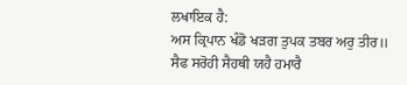ਲਖਾਇਕ ਹੈ:
ਅਸ ਕ੍ਰਿਪਾਨ ਖੰਡੋ ਖੜਗ ਤੁਪਕ ਤਬਰ ਅਰੁ ਤੀਰ॥
ਸੈਫ ਸਰੋਹੀ ਸੈਹਥੀ ਯਹੈ ਹਮਾਰੈ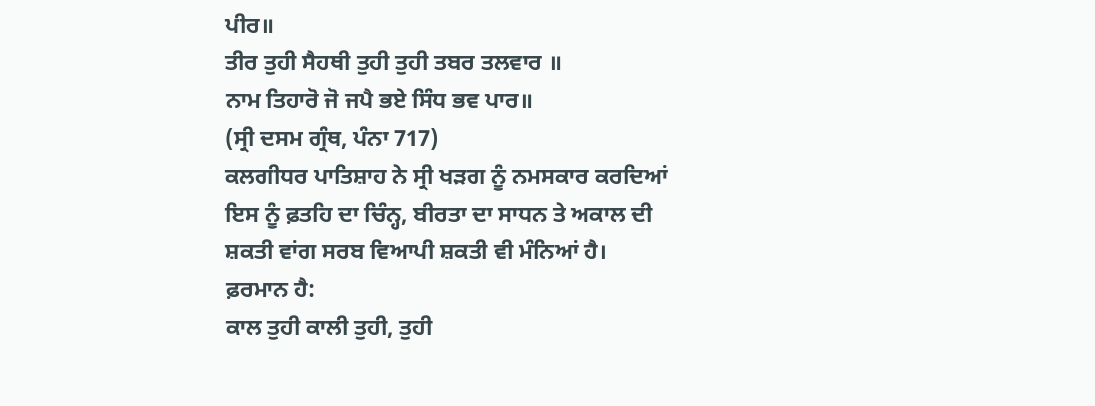ਪੀਰ॥
ਤੀਰ ਤੁਹੀ ਸੈਹਥੀ ਤੁਹੀ ਤੁਹੀ ਤਬਰ ਤਲਵਾਰ ॥
ਨਾਮ ਤਿਹਾਰੋ ਜੋ ਜਪੈ ਭਏ ਸਿੰਧ ਭਵ ਪਾਰ॥
(ਸ੍ਰੀ ਦਸਮ ਗ੍ਰੰਥ, ਪੰਨਾ 717)
ਕਲਗੀਧਰ ਪਾਤਿਸ਼ਾਹ ਨੇ ਸ੍ਰੀ ਖੜਗ ਨੂੰ ਨਮਸਕਾਰ ਕਰਦਿਆਂ ਇਸ ਨੂੰ ਫ਼ਤਹਿ ਦਾ ਚਿੰਨ੍ਹ, ਬੀਰਤਾ ਦਾ ਸਾਧਨ ਤੇ ਅਕਾਲ ਦੀ ਸ਼ਕਤੀ ਵਾਂਗ ਸਰਬ ਵਿਆਪੀ ਸ਼ਕਤੀ ਵੀ ਮੰਨਿਆਂ ਹੈ। ਫ਼ਰਮਾਨ ਹੈ:
ਕਾਲ ਤੁਹੀ ਕਾਲੀ ਤੁਹੀ, ਤੁਹੀ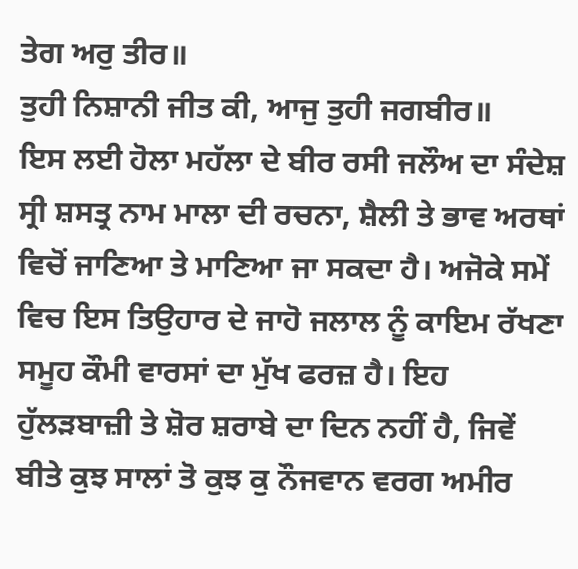ਤੇਗ ਅਰੁ ਤੀਰ॥
ਤੁਹੀ ਨਿਸ਼ਾਨੀ ਜੀਤ ਕੀ, ਆਜੁ ਤੁਹੀ ਜਗਬੀਰ॥
ਇਸ ਲਈ ਹੋਲਾ ਮਹੱਲਾ ਦੇ ਬੀਰ ਰਸੀ ਜਲੌਅ ਦਾ ਸੰਦੇਸ਼ ਸ੍ਰੀ ਸ਼ਸਤ੍ਰ ਨਾਮ ਮਾਲਾ ਦੀ ਰਚਨਾ, ਸ਼ੈਲੀ ਤੇ ਭਾਵ ਅਰਥਾਂ ਵਿਚੋਂ ਜਾਣਿਆ ਤੇ ਮਾਣਿਆ ਜਾ ਸਕਦਾ ਹੈ। ਅਜੋਕੇ ਸਮੇਂ ਵਿਚ ਇਸ ਤਿਉਹਾਰ ਦੇ ਜਾਹੋ ਜਲਾਲ ਨੂੰ ਕਾਇਮ ਰੱਖਣਾ ਸਮੂਹ ਕੌਮੀ ਵਾਰਸਾਂ ਦਾ ਮੁੱਖ ਫਰਜ਼ ਹੈ। ਇਹ ਹੁੱਲੜਬਾਜ਼ੀ ਤੇ ਸ਼ੋਰ ਸ਼ਰਾਬੇ ਦਾ ਦਿਨ ਨਹੀਂ ਹੈ, ਜਿਵੇਂ ਬੀਤੇ ਕੁਝ ਸਾਲਾਂ ਤੋ ਕੁਝ ਕੁ ਨੌਜਵਾਨ ਵਰਗ ਅਮੀਰ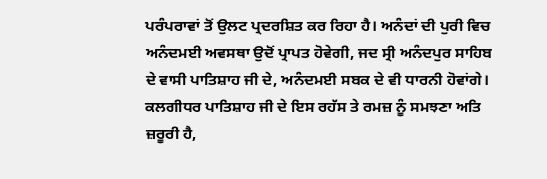ਪਰੰਪਰਾਵਾਂ ਤੋਂ ਉਲਟ ਪ੍ਰਦਰਸ਼ਿਤ ਕਰ ਰਿਹਾ ਹੈ। ਅਨੰਦਾਂ ਦੀ ਪੁਰੀ ਵਿਚ ਅਨੰਦਮਈ ਅਵਸਥਾ ਉਦੋਂ ਪ੍ਰਾਪਤ ਹੋਵੇਗੀ, ਜਦ ਸ੍ਰੀ ਅਨੰਦਪੁਰ ਸਾਹਿਬ ਦੇ ਵਾਸੀ ਪਾਤਿਸ਼ਾਹ ਜੀ ਦੇ, ਅਨੰਦਮਈ ਸਬਕ ਦੇ ਵੀ ਧਾਰਨੀ ਹੋਵਾਂਗੇ। ਕਲਗੀਧਰ ਪਾਤਿਸ਼ਾਹ ਜੀ ਦੇ ਇਸ ਰਹੱਸ ਤੇ ਰਮਜ਼ ਨੂੰ ਸਮਝਣਾ ਅਤਿ ਜ਼ਰੂਰੀ ਹੈ,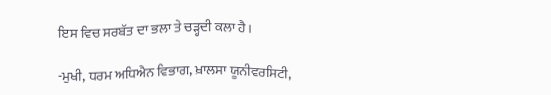ਇਸ ਵਿਚ ਸਰਬੱਤ ਦਾ ਭਲਾ ਤੇ ਚੜ੍ਹਦੀ ਕਲਾ ਹੈ।

-ਮੁਖੀ, ਧਰਮ ਅਧਿਐਨ ਵਿਭਾਗ, ਖ਼ਾਲਸਾ ਯੂਨੀਵਰਸਿਟੀ,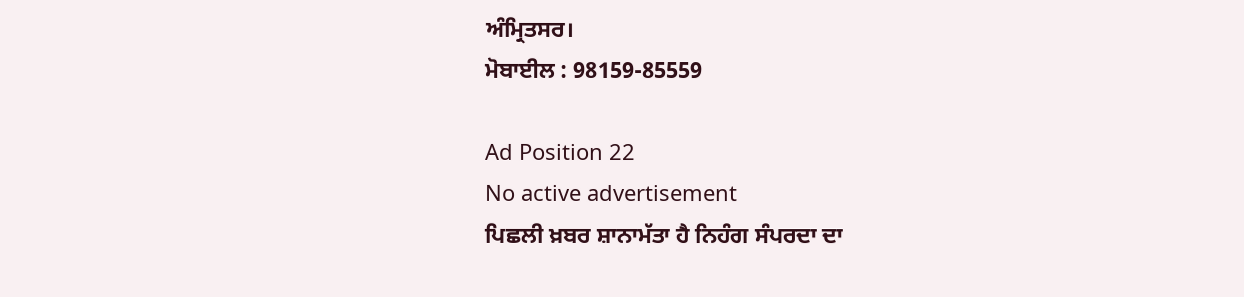ਅੰਮ੍ਰਿਤਸਰ।
ਮੋਬਾਈਲ : 98159-85559

Ad Position 22
No active advertisement
ਪਿਛਲੀ ਖ਼ਬਰ ਸ਼ਾਨਾਮੱਤਾ ਹੈ ਨਿਹੰਗ ਸੰਪਰਦਾ ਦਾ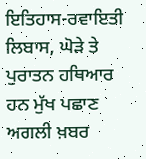ਇਤਿਹਾਸ-ਰਵਾਇਤੀ ਲਿਬਾਸ, ਘੋੜੇ ਤੇ ਪੁਰਾਤਨ ਹਥਿਆਰ ਹਨ ਮੁੱਖ ਪਛਾਣ ਅਗਲੀ ਖ਼ਬਰ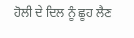ਹੋਲੀ ਦੇ ਦਿਲ ਨੂੰ ਛੂਹ ਲੈਣ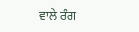ਵਾਲੇ ਰੰਗ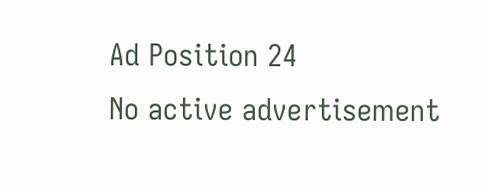Ad Position 24
No active advertisement